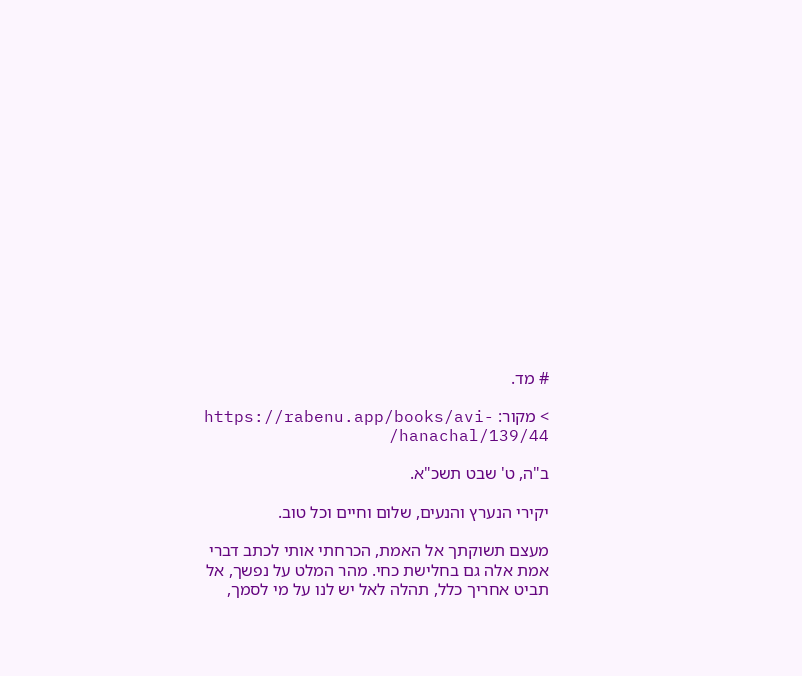# מד.

> מקור: https://rabenu.app/books/avi-hanachal/139/44/

ב"ה, ט' שבט תשכ"א.

יקירי הנערץ והנעים, שלום וחיים וכל טוב.

מעצם תשוקתך אל האמת, הכרחתי אותי לכתב דברי אמת אלה גם בחלישת כחי. מהר המלט על נפשך, אל תביט אחריך כלל, תהלה לאל יש לנו על מי לסמך,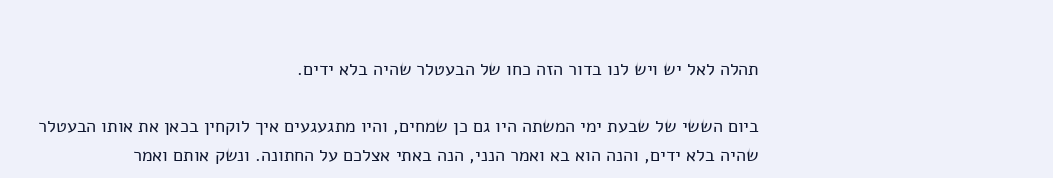תהלה לאל יש ויש לנו בדור הזה כחו של הבעטלר שהיה בלא ידים.

ביום הששי של שבעת ימי המשתה היו גם כן שמחים, והיו מתגעגעים איך לוקחין בכאן את אותו הבעטלר שהיה בלא ידים, והנה הוא בא ואמר הנני, הנה באתי אצלכם על החתונה. ונשק אותם ואמר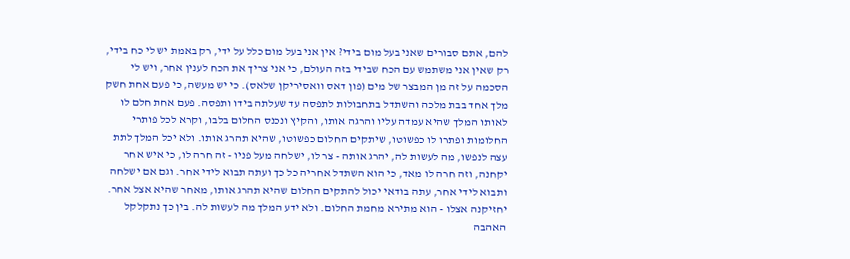להם, אתם סבורים שאני בעל מום בידי? אין אני בעל מום כלל על ידי, רק באמת יש לי כח בידי, רק שאין אני משתמש עם הכח שבידי בזה העולם, כי אני צריך את הכח לענין אחר, ויש לי הסכמה על זה מן המבצר של מים (פון דאס וואסיריקן שלאס). כי יש מעשה, כי פעם אחת חשק מלך אחד בבת מלכה והשתדל בתחבולות לתפסה עד שעלתה בידו ותפסה. פעם אחת חלם לו לאותו המלך שהיא עמדה עליו והרגה אותו, והקיץ ונכנס החלום בלבו, וקרא לכל פותרי החלומות ופתרו לו כפשוטו, שיתקים החלום כפשוטו, שהיא תהרג אותו. ולא יכל המלך לתת עצה לנפשו, מה לעשות לה, יהרג אותה - צר לו, ישלחה מעל פניו - זה חרה לו, כי איש אחר יקחנה, וזה חרה לו מאד, כי הוא השתדל אחריה כל כך ועתה תבוא לידי אחר. וגם אם ישלחה ותבוא לידי אחר, עתה בודאי יכול להתקים החלום שהיא תהרג אותו, מאחר שהיא אצל אחר. יחזיקנה אצלו - הוא מתירא מחמת החלום. ולא ידע המלך מה לעשות לה. בין כך נתקלקל האהבה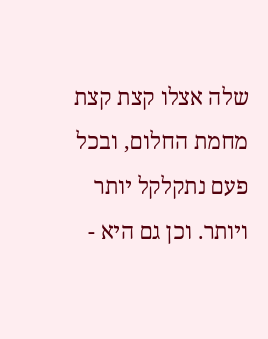שלה אצלו קצת קצת מחמת החלום, ובכל פעם נתקלקל יותר ויותר. וכן גם היא -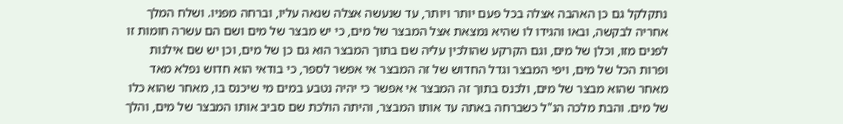נתקלקל גם כן האהבה אצלה בכל פעם יותר ויותר, עד שנעשה אצלה שנאה עליו, וברחה מפניו. ושלח המלך אחריה לבקשה, ובאו והגידו לו שהיא נמצאת אצל המבצר של מים, כי יש מבצר של מים ושם הם עשרה חומות זו לפנים מזו, וכלן של מים, וגם הקרקע שהולכין עליה שם בתוך המבצר הוא גם כן של מים, וכן יש שם אילנות ופרות הכל של מים, ויפי המבצר וגדל החדוש של זה המבצר אי אפשר לספר, כי בודאי הוא חדוש נפלא מאד מאחר שהוא מבצר של מים, ולכנס בתוך זה המבצר אי אפשר כי יהיה נטבע במים מי שיכנס בו, מאחר שהוא כלו של מים. והבת מלכה הנ"ל כשברחה באתה עד אותו המבצר, והיתה הולכת שם סביב אותו המבצר של מים, והלך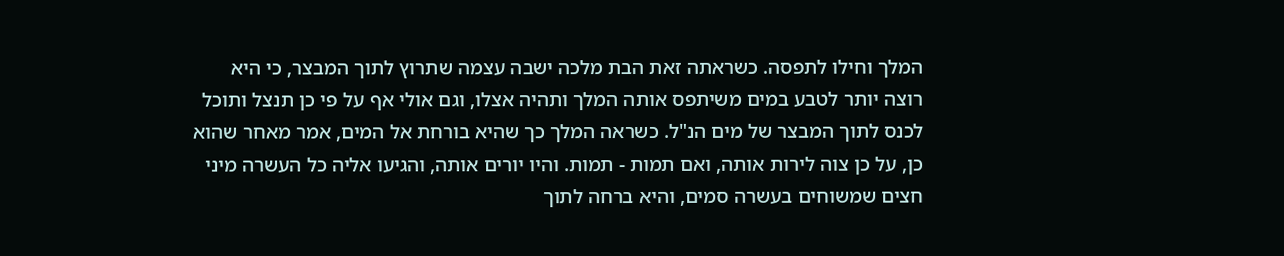המלך וחילו לתפסה. כשראתה זאת הבת מלכה ישבה עצמה שתרוץ לתוך המבצר, כי היא רוצה יותר לטבע במים משיתפס אותה המלך ותהיה אצלו, וגם אולי אף על פי כן תנצל ותוכל לכנס לתוך המבצר של מים הנ"ל. כשראה המלך כך שהיא בורחת אל המים, אמר מאחר שהוא כן, על כן צוה לירות אותה, ואם תמות - תמות. והיו יורים אותה, והגיעו אליה כל העשרה מיני חצים שמשוחים בעשרה סמים, והיא ברחה לתוך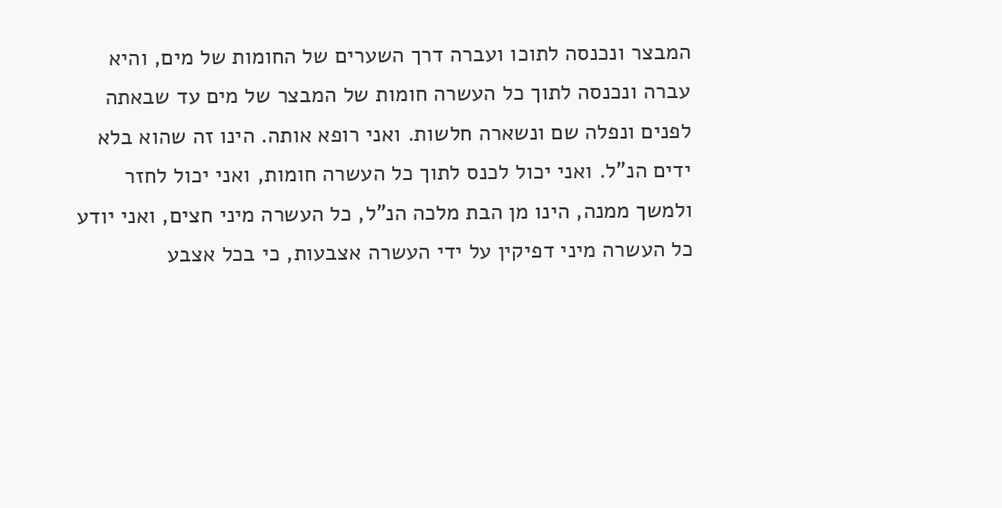המבצר ונכנסה לתוכו ועברה דרך השערים של החומות של מים, והיא עברה ונכנסה לתוך כל העשרה חומות של המבצר של מים עד שבאתה לפנים ונפלה שם ונשארה חלשות. ואני רופא אותה. הינו זה שהוא בלא ידים הנ"ל. ואני יכול לכנס לתוך כל העשרה חומות, ואני יכול לחזר ולמשך ממנה, הינו מן הבת מלכה הנ"ל, כל העשרה מיני חצים, ואני יודע כל העשרה מיני דפיקין על ידי העשרה אצבעות, כי בכל אצבע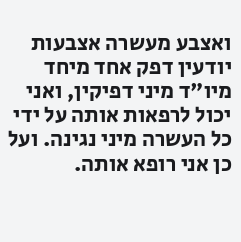ואצבע מעשרה אצבעות יודעין דפק אחד מיחד מיו"ד מיני דפיקין, ואני יכול לרפאות אותה על ידי כל העשרה מיני נגינה. ועל כן אני רופא אותה.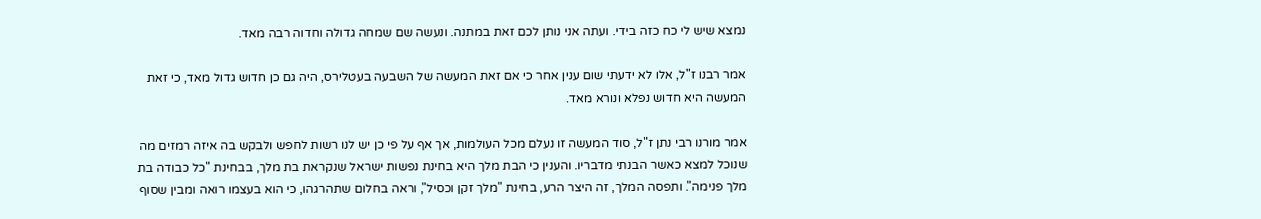נמצא שיש לי כח כזה בידי. ועתה אני נותן לכם זאת במתנה. ונעשה שם שמחה גדולה וחדוה רבה מאד.

אמר רבנו ז"ל, אלו לא ידעתי שום ענין אחר כי אם זאת המעשה של השבעה בעטלירס, היה גם כן חדוש גדול מאד, כי זאת המעשה היא חדוש נפלא ונורא מאד.

אמר מורנו רבי נתן ז"ל, סוד המעשה זו נעלם מכל העולמות, אך אף על פי כן יש לנו רשות לחפש ולבקש בה איזה רמזים מה שנוכל למצא כאשר הבנתי מדבריו. והענין כי הבת מלך היא בחינת נפשות ישראל שנקראת בת מלך, בבחינת "כל כבודה בת מלך פנימה". ותפסה המלך, זה היצר הרע, בחינת "מלך זקן וכסיל", וראה בחלום שתהרגהו, כי הוא בעצמו רואה ומבין שסוף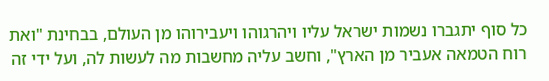כל סוף יתגברו נשמות ישראל עליו ויהרגוהו ויעבירוהו מן העולם, בבחינת "ואת רוח הטמאה אעביר מן הארץ", וחשב עליה מחשבות מה לעשות לה, ועל ידי זה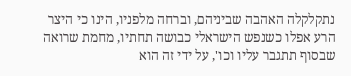נתקלקלה האהבה שביניהם, וברחה מלפניו, הינו כי היצר הרע אפלו כשנפש הישראלי כבושה תחתיו, מחמת שרואה שבסוף תתגבר עליו וכו', על ידי זה הוא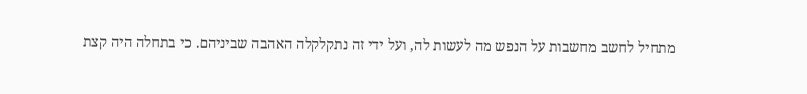מתחיל לחשב מחשבות על הנפש מה לעשות לה, ועל ידי זה נתקלקלה האהבה שביניהם. כי בתחלה היה קצת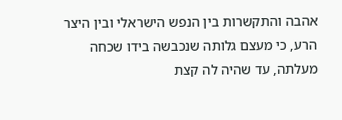אהבה והתקשרות בין הנפש הישראלי ובין היצר הרע, כי מעצם גלותה שנכבשה בידו שכחה מעלתה, עד שהיה לה קצת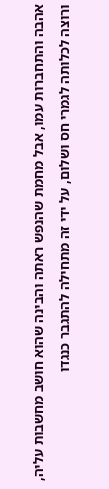אהבה והתחברות עמו, אבל מחמת שהנפש ראתה והבינה שהוא חושב מחשבות עליה, ורוצה לכלותה לגמרי חס ושלום, על ידי זה מתחילה להתגבר כנגדו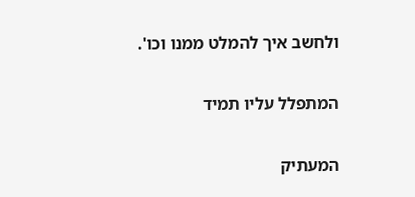ולחשב איך להמלט ממנו וכו'.

המתפלל עליו תמיד

המעתיק